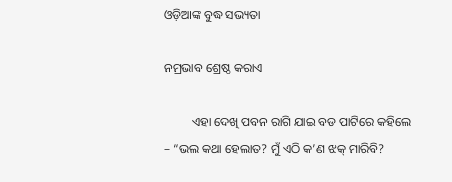ଓଡ଼ିଆଙ୍କ ବୁଦ୍ଧ ସଭ୍ୟତା

ନମ୍ରଭାବ ଶ୍ରେଷ୍ଠ କରାଏ

         ଏହା ଦେଖି ପବନ ରାଗି ଯାଇ ବଡ ପାଟିରେ କହିଲେ – “ଭଲ କଥା ହେଲାତ? ମୁଁ ଏଠି କ’ଣ ଝକ୍ ମାରିବି?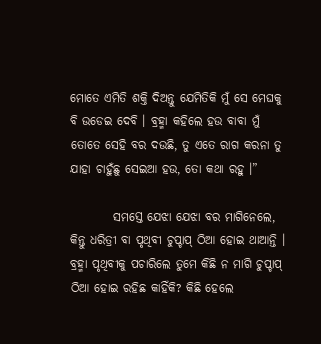ମୋତେ ଏମିତି ଶକ୍ତି ଦିଅନ୍ତୁ ଯେମିତିକି ମୁଁ ସେ ମେଘକୁ ବି ଉଡେଇ ଦେବି । ବ୍ରହ୍ମା କହିଲେ ହଉ ବାବା ମୁଁ ତୋତେ ସେହି ବର ଦଉଛି, ତୁ ଏତେ ରାଗ କରନା ତୁ ଯାହା ଚାହୁଁଛୁ ସେଇଆ ହଉ, ତୋ କଥା ରହୁ ।”

         ସମସ୍ତେ ଯେଝା ଯେଝା ବର ମାଗିନେଲେ, କିନ୍ତୁ ଧରିତ୍ରୀ ବା ପୃଥିବୀ ଚୁପ୍ଚାପ୍ ଠିଆ ହୋଇ ଥାଆନ୍ତି । ବ୍ରହ୍ମା ପୃଥିବୀକୁ ପଚାରିଲେ ତୁମେ କିଛି ନ ମାଗି ଚୁପ୍ଚାପ୍ ଠିଆ ହୋଇ ରହିଛ କାହିଁକି? କିଛି ହେଲେ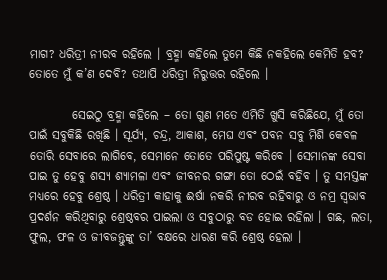ମାଗ? ଧରିତ୍ରୀ ନୀରବ ରହିଲେ । ବ୍ରହ୍ମା କହିଲେ ତୁମେ କିଛି ନକହିଲେ କେମିତି ହବ? ତୋତେ ମୁଁ କ’ଣ ଦେବି? ତଥାପି ଧରିତ୍ରୀ ନିରୁତ୍ତର ରହିଲେ ।

         ସେଇଠୁ ବ୍ରହ୍ମା କହିଲେ – ତୋ ଗୁଣ ମତେ ଏମିତି ଖୁସି କରିଛିଯେ, ମୁଁ ତୋ ପାଇଁ ସବୁକିଛି ରଖିଛି । ସୂର୍ଯ୍ୟ, ଚନ୍ଦ୍ର, ଆକାଶ, ମେଘ ଏବଂ ପବନ ସବୁ ମିଶି କେବଳ ତୋରି ସେବାରେ ଲାଗିବେ, ସେମାନେ ତୋତେ ପରିପୁଷ୍ଟ କରିବେ । ସେମାନଙ୍କ ସେବା ପାଇ ତୁ ହେବୁ ଶସ୍ୟ ଶ୍ୟାମଳା ଏବଂ ଜୀବନର ଗଙ୍ଗା ତୋ ଠେଇଁ ବହିବ । ତୁ ସମସ୍ତଙ୍କ ମଧ୍ୟରେ ହେବୁ ଶ୍ରେଷ୍ଠ । ଧରିତ୍ରୀ କାହାକୁ ଈର୍ଷା ନକରି ନୀରବ ରହିବାରୁ ଓ ନମ୍ର ସ୍ୱଭାବ ପ୍ରଦର୍ଶନ କରିଥିବାରୁ ଶ୍ରେଷ୍ଠବର ପାଇଲା ଓ ସବୁଠାରୁ ବଡ ହୋଇ ରହିଲା । ଗଛ, ଲତା, ଫୁଲ, ଫଳ ଓ ଜୀବଜନ୍ତୁଙ୍କୁ ତା’ ବକ୍ଷରେ ଧାରଣ କରି ଶ୍ରେଷ୍ଠ ହେଲା ।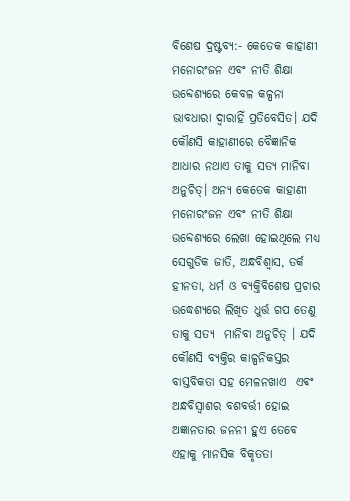ବିଶେଷ ଦ୍ରଷ୍ଟବ୍ୟ:- କେତେକ କାହାଣୀ ମନୋରଂଜନ ଏବଂ ନୀତି ଶିକ୍ଷା ଉବ୍ଦେଶ୍ୟରେ କେବଳ କଳ୍ପନା ଭାବଧାରା ଦ୍ୱାରାହିଁ ପ୍ରତିବେସିତ। ଯଦି କୌଣସି କାହାଣୀରେ ବୈଜ୍ଞାନିକ ଆଧାର ନଥାଏ ତାକୁ ସତ୍ୟ ମାନିବା ଅନୁଚିତ୍। ଅନ୍ୟ କେତେକ କାହାଣୀ ମନୋରଂଜନ ଏବଂ ନୀତି ଶିକ୍ଷା ଉବ୍ଦେଶ୍ୟରେ ଲେଖା ହୋଇଥିଲେ ମଧ୍ୟ ସେଗୁଡିକ ଜାତି, ଅନ୍ଧବିଶ୍ୱାସ, ତର୍କ ହୀନତା, ଧର୍ମ ଓ ବ୍ୟକ୍ତିବିଶେଷ ପ୍ରଚାର ଉଦ୍ଧେଶ୍ୟରେ ଲିଖିତ ଧୁର୍ତ୍ତ ଗପ ତେଣୁ ତାକୁ ସତ୍ୟ  ମାନିବା ଅନୁଚିତ୍ । ଯଦି କୌଣସି ବ୍ୟକ୍ତିର କାଳ୍ପନିକସ୍ତର ବାସ୍ତବିକତା ସହ ମେଳନଖାଏ  ଏଵଂ ଅନ୍ଧବିସ୍ଵାଶର ବଶବର୍ତ୍ତୀ ହୋଇ ଅଜ୍ଞାନତାର ଜନନୀ ହୁଏ ତେବେ ଏହାକୁ ମାନସିକ ବିକୃତତା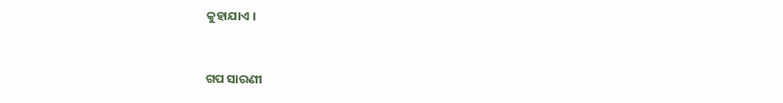କୁହାଯାଏ ।


ଗପ ସାରଣୀ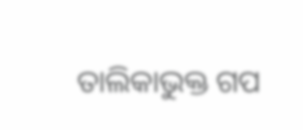ତାଲିକାଭୁକ୍ତ ଗପ